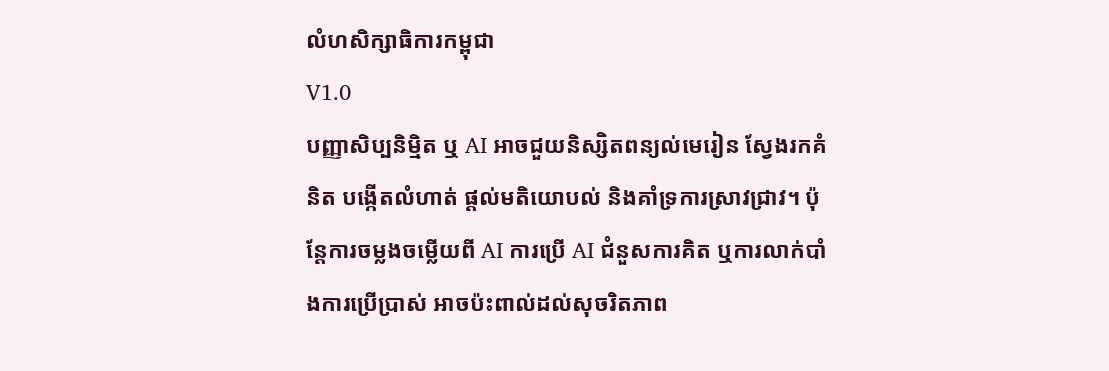លំហសិក្សាធិការកម្ពុជា
V1.0
បញ្ញាសិប្បនិម្មិត ឬ AI អាចជួយនិស្សិតពន្យល់មេរៀន ស្វែងរកគំនិត បង្កើតលំហាត់ ផ្ដល់មតិយោបល់ និងគាំទ្រការស្រាវជ្រាវ។ ប៉ុន្តែការចម្លងចម្លើយពី AI ការប្រើ AI ជំនួសការគិត ឬការលាក់បាំងការប្រើប្រាស់ អាចប៉ះពាល់ដល់សុចរិតភាព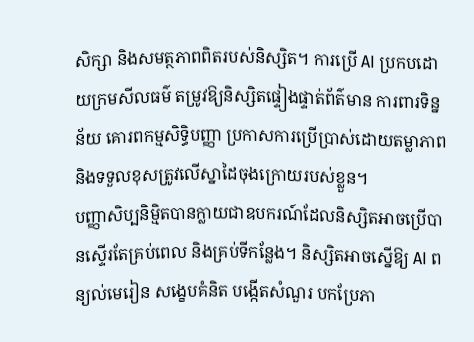សិក្សា និងសមត្ថភាពពិតរបស់និស្សិត។ ការប្រើ AI ប្រកបដោយក្រមសីលធម៌ តម្រូវឱ្យនិស្សិតផ្ទៀងផ្ទាត់ព័ត៌មាន ការពារទិន្នន័យ គោរពកម្មសិទ្ធិបញ្ញា ប្រកាសការប្រើប្រាស់ដោយតម្លាភាព និងទទួលខុសត្រូវលើស្នាដៃចុងក្រោយរបស់ខ្លួន។
បញ្ញាសិប្បនិម្មិតបានក្លាយជាឧបករណ៍ដែលនិស្សិតអាចប្រើបានស្ទើរតែគ្រប់ពេល និងគ្រប់ទីកន្លែង។ និស្សិតអាចស្នើឱ្យ AI ពន្យល់មេរៀន សង្ខេបគំនិត បង្កើតសំណួរ បកប្រែភា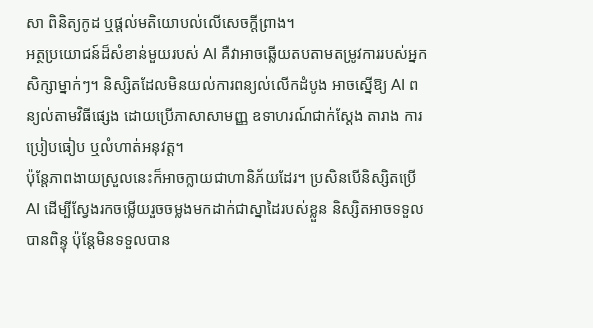សា ពិនិត្យកូដ ឬផ្ដល់មតិយោបល់លើសេចក្ដីព្រាង។
អត្ថប្រយោជន៍ដ៏សំខាន់មួយរបស់ AI គឺវាអាចឆ្លើយតបតាមតម្រូវការរបស់អ្នកសិក្សាម្នាក់ៗ។ និស្សិតដែលមិនយល់ការពន្យល់លើកដំបូង អាចស្នើឱ្យ AI ពន្យល់តាមវិធីផ្សេង ដោយប្រើភាសាសាមញ្ញ ឧទាហរណ៍ជាក់ស្ដែង តារាង ការប្រៀបធៀប ឬលំហាត់អនុវត្ត។
ប៉ុន្តែភាពងាយស្រួលនេះក៏អាចក្លាយជាហានិភ័យដែរ។ ប្រសិនបើនិស្សិតប្រើ AI ដើម្បីស្វែងរកចម្លើយរួចចម្លងមកដាក់ជាស្នាដៃរបស់ខ្លួន និស្សិតអាចទទួលបានពិន្ទុ ប៉ុន្តែមិនទទួលបាន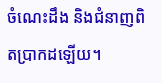ចំណេះដឹង និងជំនាញពិតប្រាកដឡើយ។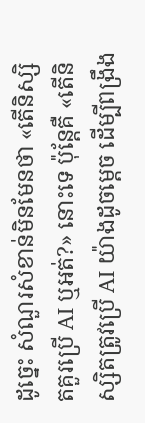ដូច្នេះ សំណួរសំខាន់មិនមែនថា «តើនិស្សិតគួរប្រើ AI ឬអត់?» នោះទេ ប៉ុន្តែគឺ «តើនិស្សិតត្រូវប្រើ AI យ៉ាងដូចម្តេច ដើម្បីពង្រឹង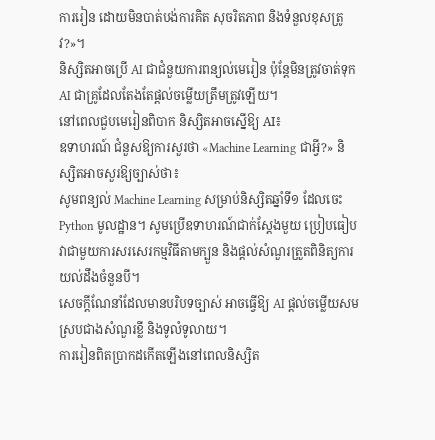ការរៀន ដោយមិនបាត់បង់ការគិត សុចរិតភាព និងទំនួលខុសត្រូវ?»។
និស្សិតអាចប្រើ AI ជាជំនួយការពន្យល់មេរៀន ប៉ុន្តែមិនត្រូវចាត់ទុក AI ជាគ្រូដែលតែងតែផ្ដល់ចម្លើយត្រឹមត្រូវឡើយ។
នៅពេលជួបមេរៀនពិបាក និស្សិតអាចស្នើឱ្យ AI៖
ឧទាហរណ៍ ជំនួសឱ្យការសួរថា «Machine Learning ជាអ្វី?» និស្សិតអាចសួរឱ្យច្បាស់ថា៖
សូមពន្យល់ Machine Learning សម្រាប់និស្សិតឆ្នាំទី១ ដែលចេះ Python មូលដ្ឋាន។ សូមប្រើឧទាហរណ៍ជាក់ស្ដែងមួយ ប្រៀបធៀបវាជាមួយការសរសេរកម្មវិធីតាមក្បួន និងផ្ដល់សំណួរត្រួតពិនិត្យការយល់ដឹងចំនួនបី។
សេចក្ដីណែនាំដែលមានបរិបទច្បាស់ អាចធ្វើឱ្យ AI ផ្ដល់ចម្លើយសមស្របជាងសំណួរខ្លី និងទូលំទូលាយ។
ការរៀនពិតប្រាកដកើតឡើងនៅពេលនិស្សិត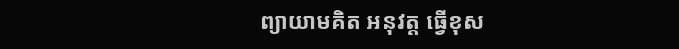ព្យាយាមគិត អនុវត្ត ធ្វើខុស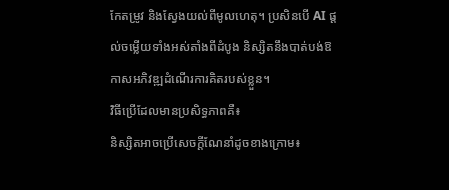កែតម្រូវ និងស្វែងយល់ពីមូលហេតុ។ ប្រសិនបើ AI ផ្ដល់ចម្លើយទាំងអស់តាំងពីដំបូង និស្សិតនឹងបាត់បង់ឱកាសអភិវឌ្ឍដំណើរការគិតរបស់ខ្លួន។
វិធីប្រើដែលមានប្រសិទ្ធភាពគឺ៖
និស្សិតអាចប្រើសេចក្ដីណែនាំដូចខាងក្រោម៖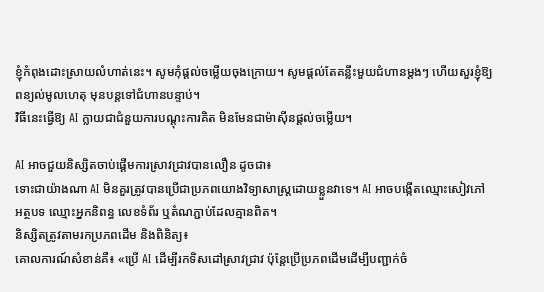ខ្ញុំកំពុងដោះស្រាយលំហាត់នេះ។ សូមកុំផ្ដល់ចម្លើយចុងក្រោយ។ សូមផ្ដល់តែគន្លឹះមួយជំហានម្ដងៗ ហើយសួរខ្ញុំឱ្យពន្យល់មូលហេតុ មុនបន្តទៅជំហានបន្ទាប់។
វិធីនេះធ្វើឱ្យ AI ក្លាយជាជំនួយការបណ្ដុះការគិត មិនមែនជាម៉ាស៊ីនផ្ដល់ចម្លើយ។

AI អាចជួយនិស្សិតចាប់ផ្ដើមការស្រាវជ្រាវបានលឿន ដូចជា៖
ទោះជាយ៉ាងណា AI មិនគួរត្រូវបានប្រើជាប្រភពយោងវិទ្យាសាស្ត្រដោយខ្លួនវាទេ។ AI អាចបង្កើតឈ្មោះសៀវភៅ អត្ថបទ ឈ្មោះអ្នកនិពន្ធ លេខទំព័រ ឬតំណភ្ជាប់ដែលគ្មានពិត។
និស្សិតត្រូវតាមរកប្រភពដើម និងពិនិត្យ៖
គោលការណ៍សំខាន់គឺ៖ «ប្រើ AI ដើម្បីរកទិសដៅស្រាវជ្រាវ ប៉ុន្តែប្រើប្រភពដើមដើម្បីបញ្ជាក់ចំ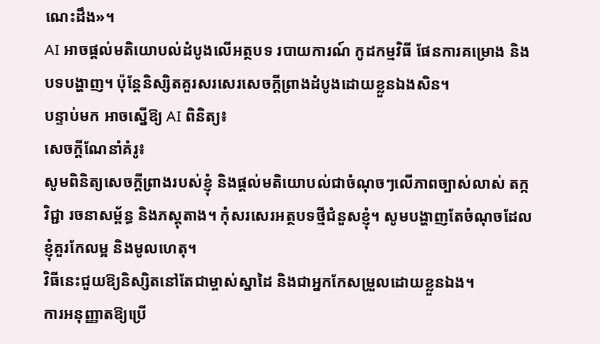ណេះដឹង»។
AI អាចផ្ដល់មតិយោបល់ដំបូងលើអត្ថបទ របាយការណ៍ កូដកម្មវិធី ផែនការគម្រោង និងបទបង្ហាញ។ ប៉ុន្តែនិស្សិតគួរសរសេរសេចក្ដីព្រាងដំបូងដោយខ្លួនឯងសិន។
បន្ទាប់មក អាចស្នើឱ្យ AI ពិនិត្យ៖
សេចក្ដីណែនាំគំរូ៖
សូមពិនិត្យសេចក្ដីព្រាងរបស់ខ្ញុំ និងផ្ដល់មតិយោបល់ជាចំណុចៗលើភាពច្បាស់លាស់ តក្កវិជ្ជា រចនាសម្ព័ន្ធ និងភស្តុតាង។ កុំសរសេរអត្ថបទថ្មីជំនួសខ្ញុំ។ សូមបង្ហាញតែចំណុចដែលខ្ញុំគួរកែលម្អ និងមូលហេតុ។
វិធីនេះជួយឱ្យនិស្សិតនៅតែជាម្ចាស់ស្នាដៃ និងជាអ្នកកែសម្រួលដោយខ្លួនឯង។
ការអនុញ្ញាតឱ្យប្រើ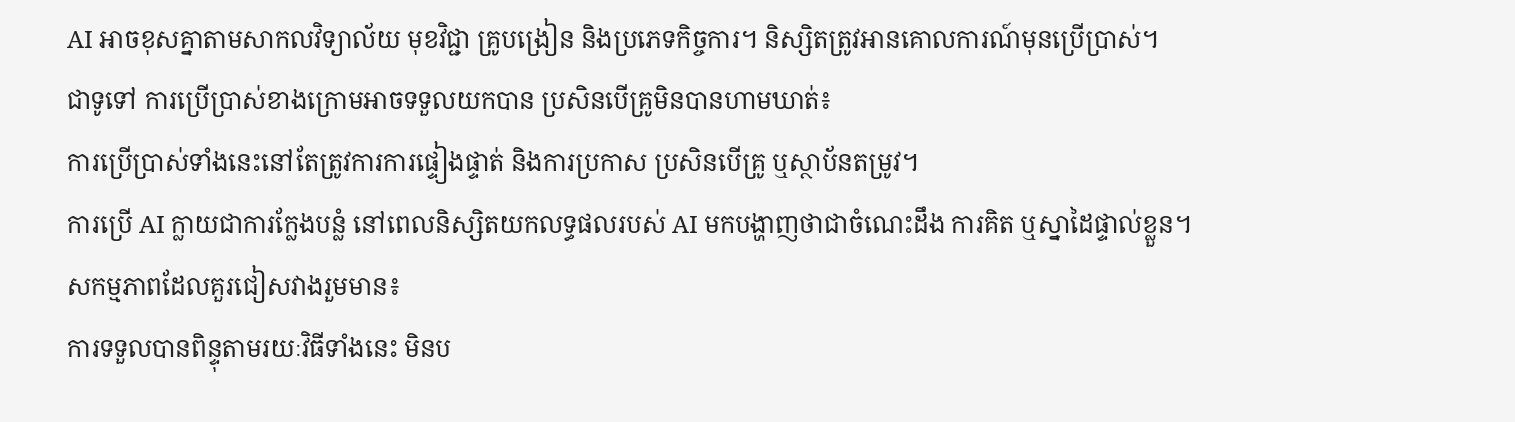AI អាចខុសគ្នាតាមសាកលវិទ្យាល័យ មុខវិជ្ជា គ្រូបង្រៀន និងប្រភេទកិច្ចការ។ និស្សិតត្រូវអានគោលការណ៍មុនប្រើប្រាស់។
ជាទូទៅ ការប្រើប្រាស់ខាងក្រោមអាចទទួលយកបាន ប្រសិនបើគ្រូមិនបានហាមឃាត់៖
ការប្រើប្រាស់ទាំងនេះនៅតែត្រូវការការផ្ទៀងផ្ទាត់ និងការប្រកាស ប្រសិនបើគ្រូ ឬស្ថាប័នតម្រូវ។
ការប្រើ AI ក្លាយជាការក្លែងបន្លំ នៅពេលនិស្សិតយកលទ្ធផលរបស់ AI មកបង្ហាញថាជាចំណេះដឹង ការគិត ឬស្នាដៃផ្ទាល់ខ្លួន។
សកម្មភាពដែលគួរជៀសវាងរួមមាន៖
ការទទួលបានពិន្ទុតាមរយៈវិធីទាំងនេះ មិនប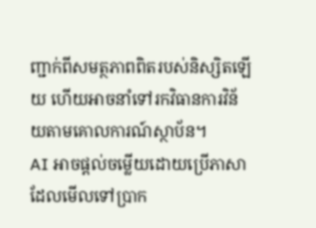ញ្ជាក់ពីសមត្ថភាពពិតរបស់និស្សិតឡើយ ហើយអាចនាំទៅរកវិធានការវិន័យតាមគោលការណ៍ស្ថាប័ន។
AI អាចផ្ដល់ចម្លើយដោយប្រើភាសាដែលមើលទៅប្រាក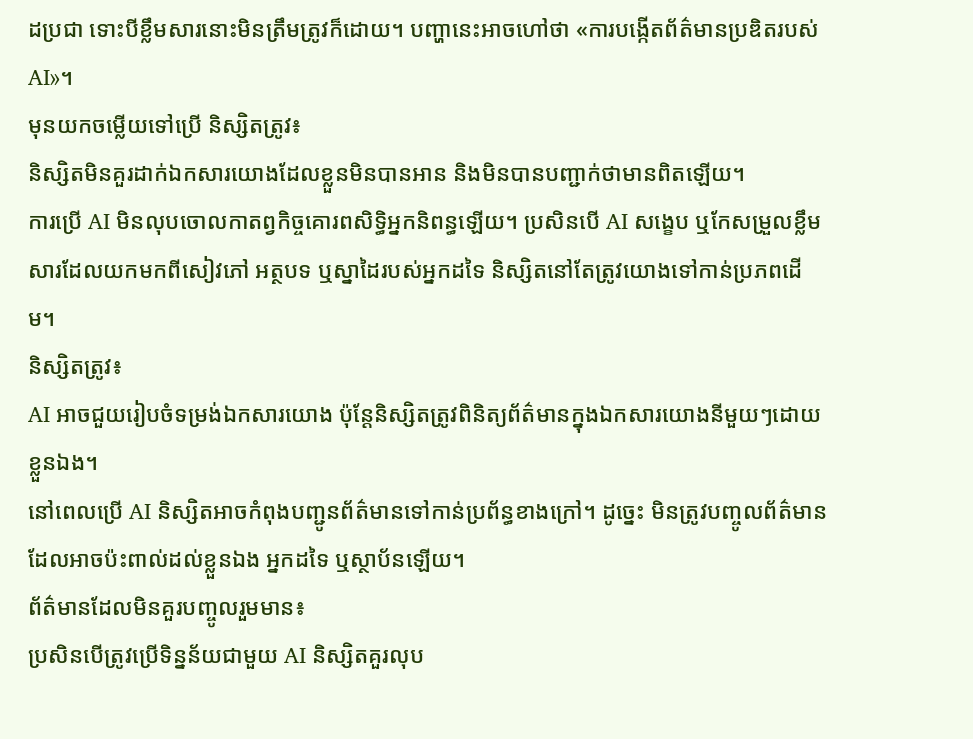ដប្រជា ទោះបីខ្លឹមសារនោះមិនត្រឹមត្រូវក៏ដោយ។ បញ្ហានេះអាចហៅថា «ការបង្កើតព័ត៌មានប្រឌិតរបស់ AI»។
មុនយកចម្លើយទៅប្រើ និស្សិតត្រូវ៖
និស្សិតមិនគួរដាក់ឯកសារយោងដែលខ្លួនមិនបានអាន និងមិនបានបញ្ជាក់ថាមានពិតឡើយ។
ការប្រើ AI មិនលុបចោលកាតព្វកិច្ចគោរពសិទ្ធិអ្នកនិពន្ធឡើយ។ ប្រសិនបើ AI សង្ខេប ឬកែសម្រួលខ្លឹមសារដែលយកមកពីសៀវភៅ អត្ថបទ ឬស្នាដៃរបស់អ្នកដទៃ និស្សិតនៅតែត្រូវយោងទៅកាន់ប្រភពដើម។
និស្សិតត្រូវ៖
AI អាចជួយរៀបចំទម្រង់ឯកសារយោង ប៉ុន្តែនិស្សិតត្រូវពិនិត្យព័ត៌មានក្នុងឯកសារយោងនីមួយៗដោយខ្លួនឯង។
នៅពេលប្រើ AI និស្សិតអាចកំពុងបញ្ជូនព័ត៌មានទៅកាន់ប្រព័ន្ធខាងក្រៅ។ ដូច្នេះ មិនត្រូវបញ្ចូលព័ត៌មានដែលអាចប៉ះពាល់ដល់ខ្លួនឯង អ្នកដទៃ ឬស្ថាប័នឡើយ។
ព័ត៌មានដែលមិនគួរបញ្ចូលរួមមាន៖
ប្រសិនបើត្រូវប្រើទិន្នន័យជាមួយ AI និស្សិតគួរលុប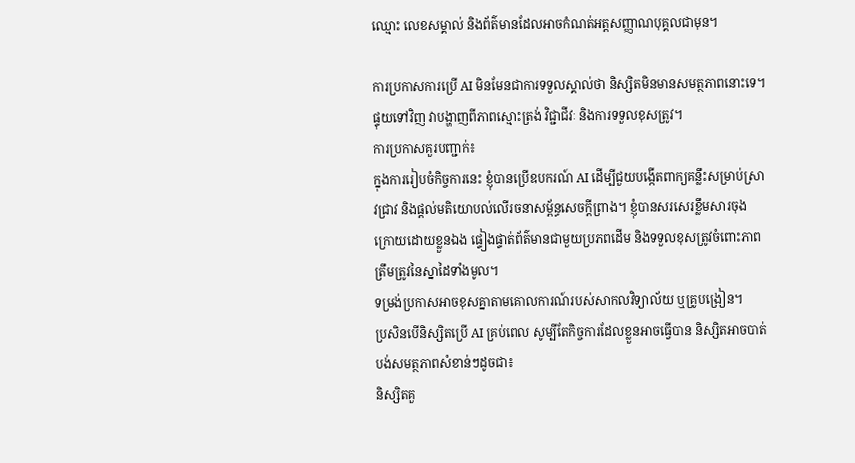ឈ្មោះ លេខសម្គាល់ និងព័ត៌មានដែលអាចកំណត់អត្តសញ្ញាណបុគ្គលជាមុន។

ការប្រកាសការប្រើ AI មិនមែនជាការទទួលស្គាល់ថា និស្សិតមិនមានសមត្ថភាពនោះទេ។ ផ្ទុយទៅវិញ វាបង្ហាញពីភាពស្មោះត្រង់ វិជ្ជាជីវៈ និងការទទួលខុសត្រូវ។
ការប្រកាសគួរបញ្ជាក់៖
ក្នុងការរៀបចំកិច្ចការនេះ ខ្ញុំបានប្រើឧបករណ៍ AI ដើម្បីជួយបង្កើតពាក្យគន្លឹះសម្រាប់ស្រាវជ្រាវ និងផ្ដល់មតិយោបល់លើរចនាសម្ព័ន្ធសេចក្ដីព្រាង។ ខ្ញុំបានសរសេរខ្លឹមសារចុងក្រោយដោយខ្លួនឯង ផ្ទៀងផ្ទាត់ព័ត៌មានជាមួយប្រភពដើម និងទទួលខុសត្រូវចំពោះភាពត្រឹមត្រូវនៃស្នាដៃទាំងមូល។
ទម្រង់ប្រកាសអាចខុសគ្នាតាមគោលការណ៍របស់សាកលវិទ្យាល័យ ឬគ្រូបង្រៀន។
ប្រសិនបើនិស្សិតប្រើ AI គ្រប់ពេល សូម្បីតែកិច្ចការដែលខ្លួនអាចធ្វើបាន និស្សិតអាចបាត់បង់សមត្ថភាពសំខាន់ៗដូចជា៖
និស្សិតគួ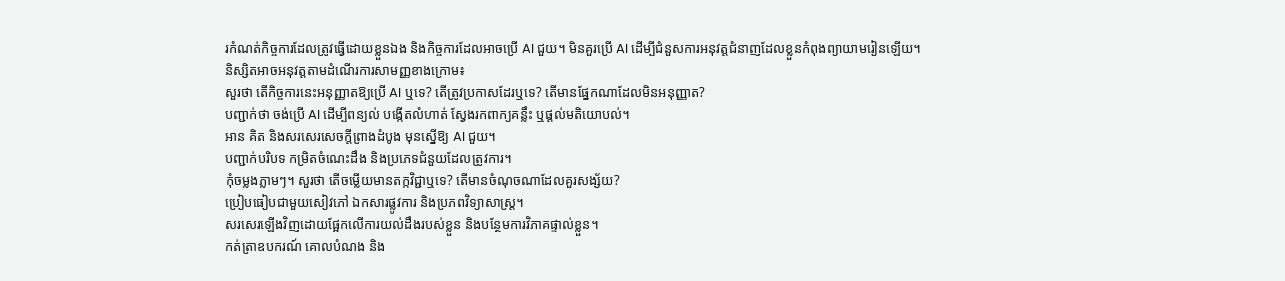រកំណត់កិច្ចការដែលត្រូវធ្វើដោយខ្លួនឯង និងកិច្ចការដែលអាចប្រើ AI ជួយ។ មិនគួរប្រើ AI ដើម្បីជំនួសការអនុវត្តជំនាញដែលខ្លួនកំពុងព្យាយាមរៀនឡើយ។
និស្សិតអាចអនុវត្តតាមដំណើរការសាមញ្ញខាងក្រោម៖
សួរថា តើកិច្ចការនេះអនុញ្ញាតឱ្យប្រើ AI ឬទេ? តើត្រូវប្រកាសដែរឬទេ? តើមានផ្នែកណាដែលមិនអនុញ្ញាត?
បញ្ជាក់ថា ចង់ប្រើ AI ដើម្បីពន្យល់ បង្កើតលំហាត់ ស្វែងរកពាក្យគន្លឹះ ឬផ្ដល់មតិយោបល់។
អាន គិត និងសរសេរសេចក្ដីព្រាងដំបូង មុនស្នើឱ្យ AI ជួយ។
បញ្ជាក់បរិបទ កម្រិតចំណេះដឹង និងប្រភេទជំនួយដែលត្រូវការ។
កុំចម្លងភ្លាមៗ។ សួរថា តើចម្លើយមានតក្កវិជ្ជាឬទេ? តើមានចំណុចណាដែលគួរសង្ស័យ?
ប្រៀបធៀបជាមួយសៀវភៅ ឯកសារផ្លូវការ និងប្រភពវិទ្យាសាស្ត្រ។
សរសេរឡើងវិញដោយផ្អែកលើការយល់ដឹងរបស់ខ្លួន និងបន្ថែមការវិភាគផ្ទាល់ខ្លួន។
កត់ត្រាឧបករណ៍ គោលបំណង និង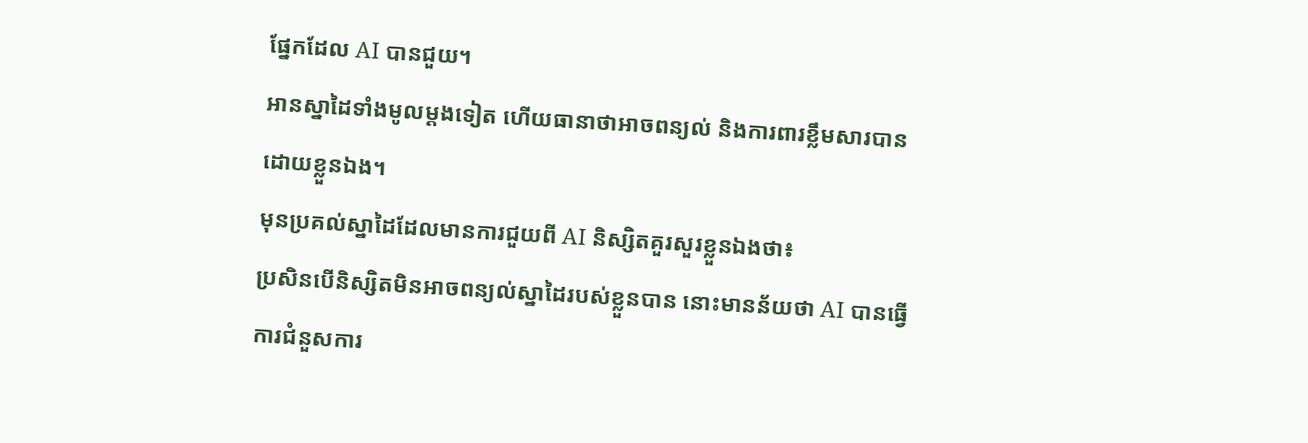ផ្នែកដែល AI បានជួយ។
អានស្នាដៃទាំងមូលម្ដងទៀត ហើយធានាថាអាចពន្យល់ និងការពារខ្លឹមសារបានដោយខ្លួនឯង។
មុនប្រគល់ស្នាដៃដែលមានការជួយពី AI និស្សិតគួរសួរខ្លួនឯងថា៖
ប្រសិនបើនិស្សិតមិនអាចពន្យល់ស្នាដៃរបស់ខ្លួនបាន នោះមានន័យថា AI បានធ្វើការជំនួសការ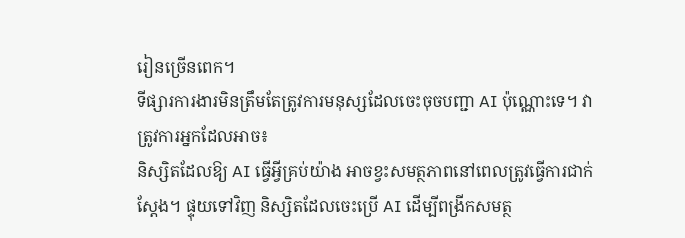រៀនច្រើនពេក។
ទីផ្សារការងារមិនត្រឹមតែត្រូវការមនុស្សដែលចេះចុចបញ្ជា AI ប៉ុណ្ណោះទេ។ វាត្រូវការអ្នកដែលអាច៖
និស្សិតដែលឱ្យ AI ធ្វើអ្វីគ្រប់យ៉ាង អាចខ្វះសមត្ថភាពនៅពេលត្រូវធ្វើការជាក់ស្ដែង។ ផ្ទុយទៅវិញ និស្សិតដែលចេះប្រើ AI ដើម្បីពង្រីកសមត្ថ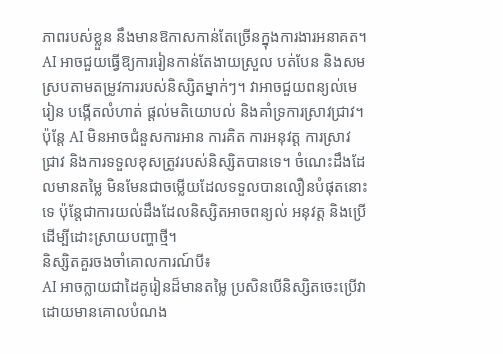ភាពរបស់ខ្លួន នឹងមានឱកាសកាន់តែច្រើនក្នុងការងារអនាគត។
AI អាចជួយធ្វើឱ្យការរៀនកាន់តែងាយស្រួល បត់បែន និងសមស្របតាមតម្រូវការរបស់និស្សិតម្នាក់ៗ។ វាអាចជួយពន្យល់មេរៀន បង្កើតលំហាត់ ផ្ដល់មតិយោបល់ និងគាំទ្រការស្រាវជ្រាវ។
ប៉ុន្តែ AI មិនអាចជំនួសការអាន ការគិត ការអនុវត្ត ការស្រាវជ្រាវ និងការទទួលខុសត្រូវរបស់និស្សិតបានទេ។ ចំណេះដឹងដែលមានតម្លៃ មិនមែនជាចម្លើយដែលទទួលបានលឿនបំផុតនោះទេ ប៉ុន្តែជាការយល់ដឹងដែលនិស្សិតអាចពន្យល់ អនុវត្ត និងប្រើដើម្បីដោះស្រាយបញ្ហាថ្មី។
និស្សិតគួរចងចាំគោលការណ៍បី៖
AI អាចក្លាយជាដៃគូរៀនដ៏មានតម្លៃ ប្រសិនបើនិស្សិតចេះប្រើវាដោយមានគោលបំណង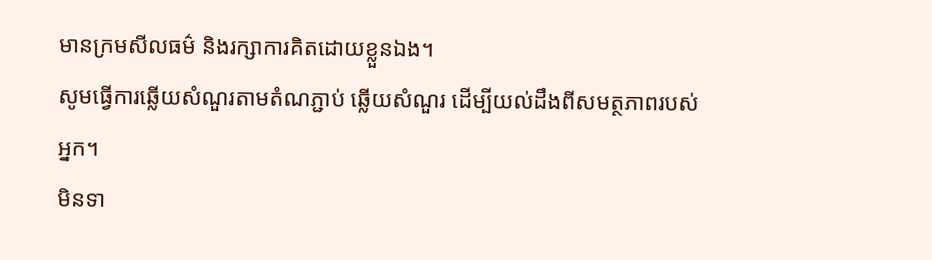មានក្រមសីលធម៌ និងរក្សាការគិតដោយខ្លួនឯង។
សូមធ្វើការឆ្លើយសំណួរតាមតំណភ្ជាប់ ឆ្លើយសំណួរ ដើម្បីយល់ដឹងពីសមត្ថភាពរបស់អ្នក។
មិនទា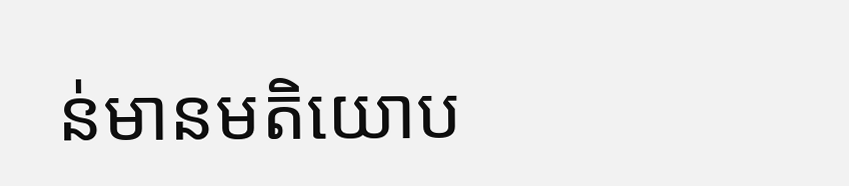ន់មានមតិយោប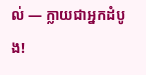ល់ — ក្លាយជាអ្នកដំបូង!